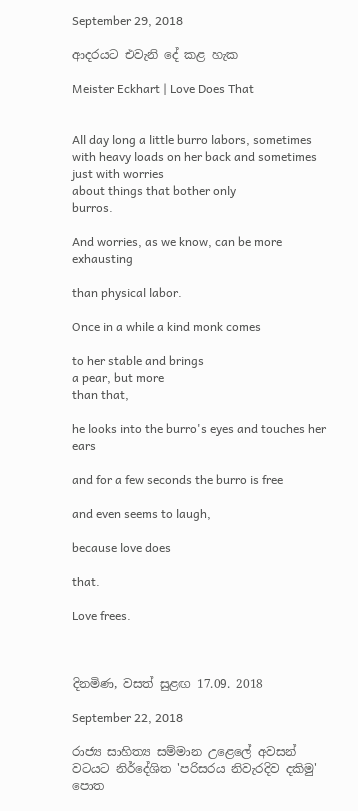September 29, 2018

ආදරයට එවැනි දේ කළ හැක

Meister Eckhart | Love Does That


All day long a little burro labors, sometimes
with heavy loads on her back and sometimes just with worries
about things that bother only
burros.

And worries, as we know, can be more exhausting

than physical labor.

Once in a while a kind monk comes

to her stable and brings
a pear, but more
than that,

he looks into the burro's eyes and touches her ears

and for a few seconds the burro is free

and even seems to laugh,

because love does

that.

Love frees.



දිනමිණ, වසත් සුළඟ 17.09. 2018

September 22, 2018

රාජ්‍ය සාහිත්‍ය සම්මාන උළෙලේ අවසන් වටයට නිර්දේශිත 'පරිසරය නිවැරදිව දකිමු' පොත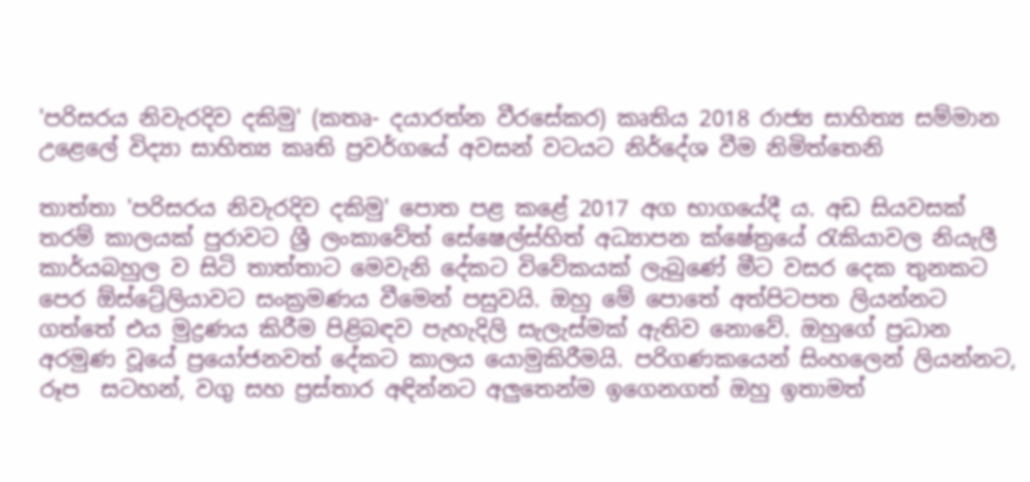'පරිසරය නිවැරදිව දකිමු' (කතෘ- දයාරත්න වීරසේකර) කෘතිය 2018 රාජ්‍ය සාහිත්‍ය සම්මාන උළෙලේ විද්‍යා සාහිත්‍ය කෘති ප්‍රවර්ගයේ අවසන් වටයට නිර්දේශ වීම නිමිත්තෙනි

තාත්තා 'පරිසරය නිවැරදිව දකිමු' පොත පළ කළේ 2017 අග භාගයේදී ය. අඩ සියවසක් තරම් කාලයක් පුරාවට ශ්‍රී ලංකාවේත් සේෂෙල්ස්හිත් අධ්‍යාපන ක්ෂේත්‍රයේ රැකියාවල නියැලී කාර්යබහුල ව සිටි තාත්තාට මෙවැනි දේකට විවේකයක් ලැබුණේ මීට වසර දෙක තුනකට පෙර ඕස්ට්‍රේලියාවට සංක්‍රමණය වීමෙන් පසුවයි. ඔහු මේ පොතේ අත්පිටපත ලියන්නට ගත්තේ එය මුද්‍රණය කිරීම පිළිබඳව පැහැදිලි සැලැස්මක් ඇතිව නොවේ. ඔහුගේ ප්‍රධාන අරමුණ වූයේ ප්‍රයෝජනවත් දේකට කාලය යොමුකිරීමයි. පරිගණකයෙන් සිංහලෙන් ලියන්නට, රූප  සටහන්, වගු සහ ප්‍රස්තාර අඳින්නට අලුතෙන්ම ඉගෙනගත් ඔහු ඉතාමත්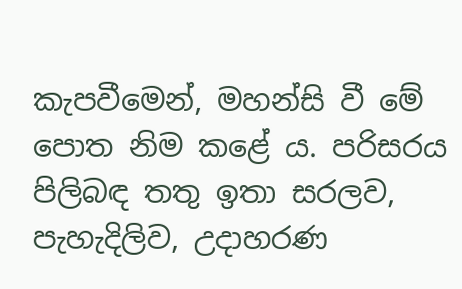කැපවීමෙන්, මහන්සි වී මේ පොත නිම කළේ ය. පරිසරය පිලිබඳ තතු ඉතා සරලව, පැහැදිලිව, උදාහරණ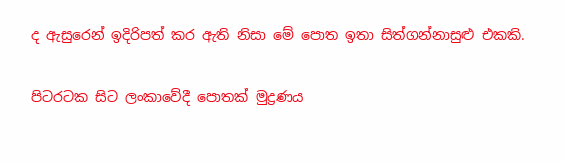ද ඇසුරෙන් ඉදිරිපත් කර ඇති නිසා මේ පොත ඉතා සිත්ගන්නාසුළු එකකි.

පිටරටක සිට ලංකාවේදී පොතක් මුද්‍රණය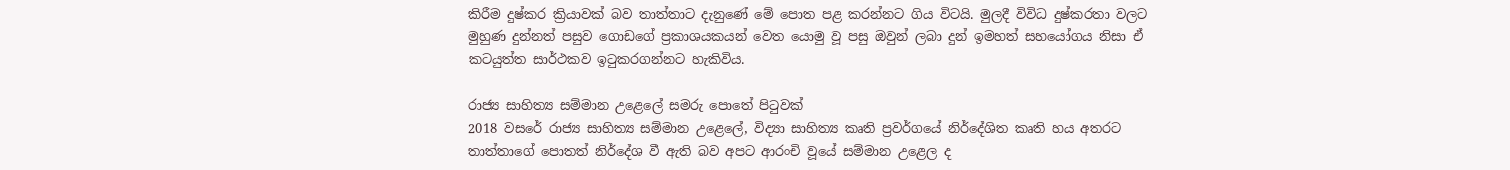කිරීම දුෂ්කර ක්‍රියාවක් බව තාත්තාට දැනුණේ මේ පොත පළ කරන්නට ගිය විටයි. මුලදී විවිධ දුෂ්කරතා වලට මුහුණ දුන්නත් පසුව ගොඩගේ ප්‍රකාශයකයන් වෙත යොමු වූ පසු ඔවුන් ලබා දුන් ඉමහත් සහයෝගය නිසා ඒ කටයුත්ත සාර්ථකව ඉටුකරගන්නට හැකිවිය.

රාජ්‍ය සාහිත්‍ය සම්මාන උළෙලේ සමරු පොතේ පිටුවක්
2018 වසරේ රාජ්‍ය සාහිත්‍ය සම්මාන උළෙලේ, විද්‍යා සාහිත්‍ය කෘති ප්‍රවර්ගයේ නිර්දේශිත කෘති හය අතරට තාත්තාගේ පොතත් නිර්දේශ වී ඇති බව අපට ආරංචි වූයේ සම්මාන උළෙල ද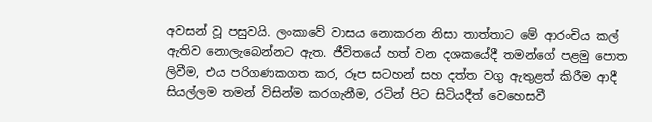අවසන් වූ පසුවයි. ලංකාවේ වාසය නොකරන නිසා තාත්තාට මේ ආරංචිය කල් ඇතිව නොලැබෙන්නට ඇත. ජීවිතයේ හත් වන දශකයේදී තමන්ගේ පළමු පොත ලිවීම, එය පරිගණකගත කර, රූප සටහන් සහ දත්ත වගු ඇතුළත් කිරීම ආදී  සියල්ලම තමන් විසින්ම කරගැනීම, රටින් පිට සිටියදීත් වෙහෙසවී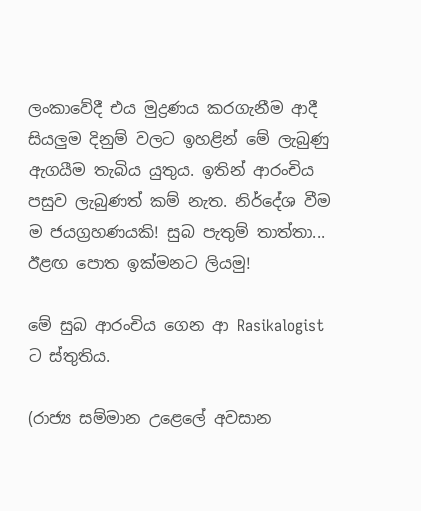ලංකාවේදී එය මුද්‍රණය කරගැනීම ආදී සියලුම දිනුම් වලට ඉහළින් මේ ලැබුණු ඇගයීම තැබිය යුතුය. ඉතින් ආරංචිය පසුව ලැබුණත් කම් නැත. නිර්දේශ වීම ම ජයග්‍රහණයකි! සුබ පැතුම් තාත්තා... ඊළඟ පොත ඉක්මනට ලියමු!

මේ සුබ ආරංචිය ගෙන ආ Rasikalogist ට ස්තුතිය.

(රාජ්‍ය සම්මාන උළෙලේ අවසාන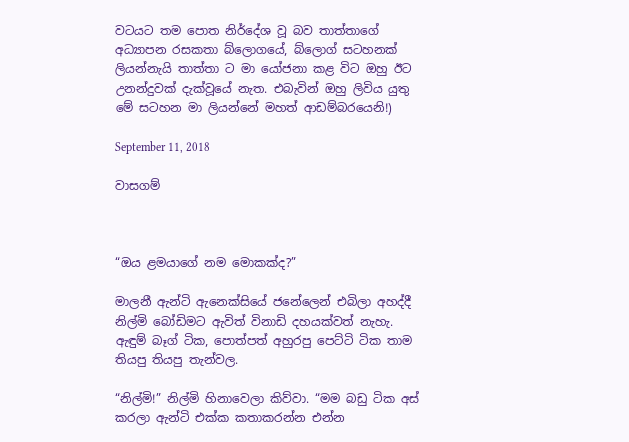වටයට තම පොත නිර්දේශ වූ බව තාත්තාගේ අධ්‍යාපන රසකතා බ්ලොගයේ, බ්ලොග් සටහනක් ලියන්නැයි තාත්තා ට මා යෝජනා කළ විට ඔහු ඊට උනන්දුවක් දැක්වූයේ නැත. එබැවින් ඔහු ලිවිය යුතු මේ සටහන මා ලියන්නේ මහත් ආඩම්බරයෙනි!)

September 11, 2018

වාසගම්



“ඔය ළමයාගේ නම මොකක්ද?”

මාලනී ඇන්ටි ඇනෙක්සියේ ජනේලෙන් එබිලා අහද්දී නිල්මි බෝඩිමට ඇවිත් විනාඩි දහයක්වත් නැහැ. ඇඳුම් බෑග් ටික, පොත්පත් අහුරපු පෙට්ටි ටික තාම තියපු තියපු තැන්වල.

“නිල්මි!” නිල්මි හිනාවෙලා කිව්වා. “මම බඩු ටික අස් කරලා ඇන්ටි එක්ක කතාකරන්න එන්න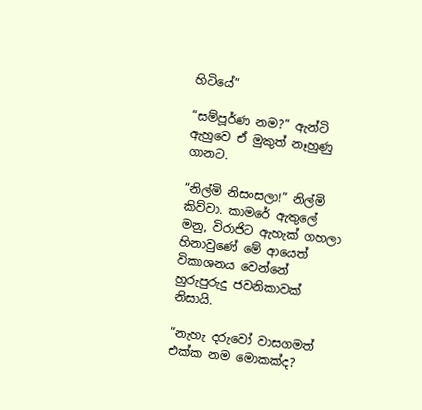හිටියේ”

“සම්පූර්ණ නම?” ඇන්ටි ඇහුවෙ ඒ මුකුත් නෑහුණු ගානට.

“නිල්මි නිසංසලා!” නිල්මි කිව්වා. කාමරේ ඇතුලේ මනු, විරාජිට ඇහැක් ගහලා හිනාවුණේ මේ ආයෙත් විකාශනය වෙන්නේ හුරුපුරුදු ජවනිකාවක් නිසායි.

“නැහැ දරුවෝ වාසගමත් එක්ක නම මොකක්ද?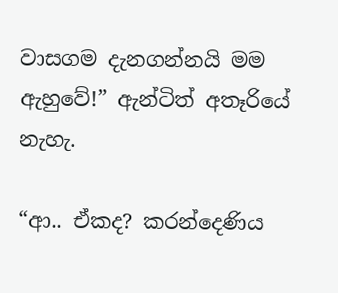වාසගම දැනගන්නයි මම ඇහුවේ!” ඇන්ටිත් අතෑරියේ නැහැ.

“ආ.. ඒකද? කරන්දෙණිය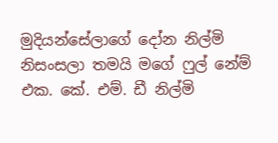මුදියන්සේලාගේ දෝන නිල්මි නිසංසලා තමයි මගේ ෆුල් නේම් එක. කේ. එම්. ඩී නිල්මි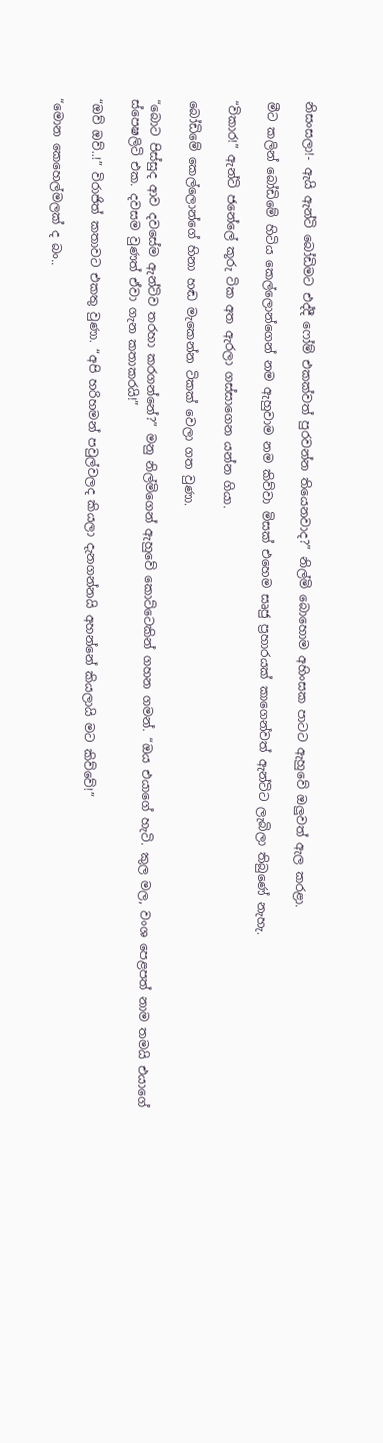නිසංසලා!- ඇයි ඇන්ටි බෝඩිමට එද්දී ෆෝම් එකක්වත් පුරවන්න තියෙනවාද?” නිල්මි බොහොම අහිංසක පාටට ඇහුවේ ඔලුවත් ඇල කරළා.

මීට කලින් බෝඩිමේ හිටිය කෙල්ලොන්ගෙන් නම ඇහුවාම නම කිව්වා මිසක් එහෙම සෘජු ප්‍රහාරයක් කාගෙන්වත් ඇන්ටිට ලැබිලා තිබුණේ නැහැ.

“විකාර!” ඇන්ටි ජනේලේ කූරු ටික අත ඇරලා ගස්සාගෙන යන්න ගියා.

බෝඩිමේ කෙල්ලොන්ගේ හිනා හඬ මැකෙන්න ටිකක් වෙලා ගත වුණා.

“බොට පිස්සුද ආව දවසේම ඇන්ටිව තරහා කරගන්නේ?” මනු නිල්මිගෙන් ඇහුවේ කොට්ටෙකින් ගහන ගමන්. “ඔය එයාගේ හැටි. කුල මල, වංශ පෙළපත් නාම තමයි එයාගේ ස්පෙෂලිටි එක. දවසම වුණත් ඒවා ගැන කතාකරයි!”

“ඔව් ඔව්..!” විරාජිත් කතාවට එකතු වුණා. “අපි හරිහමන් පවුල්වලද කියලා දැනගන්නයි අහන්නේ කියලායි මට කිව්වේ!”

“මොන කෙහෙල්මලක් ද බං..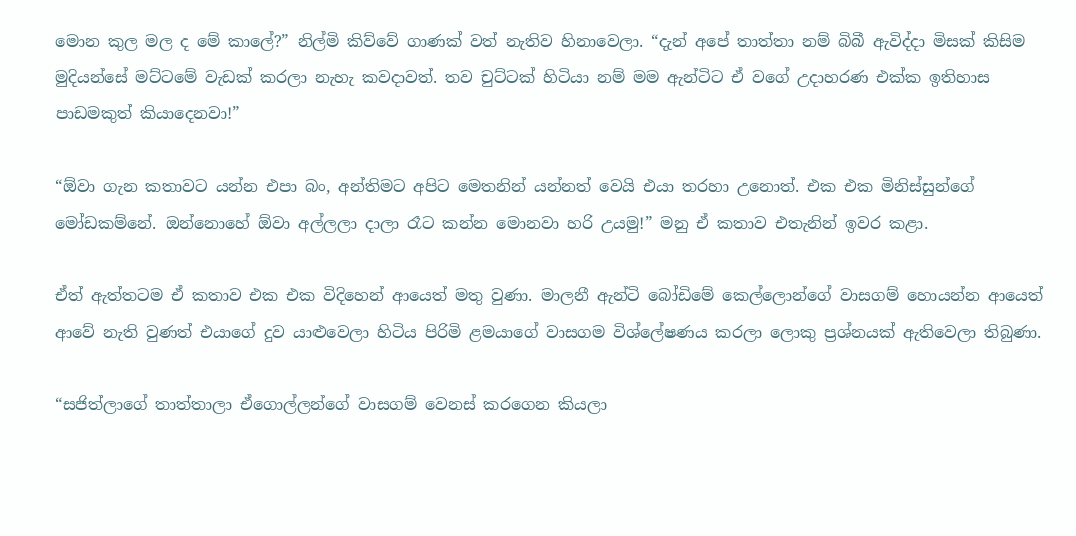මොන කුල මල ද මේ කාලේ?” නිල්මි කිව්වේ ගාණක් වත් නැතිව හිනාවෙලා. “දැන් අපේ තාත්තා නම් බිබී ඇවිද්දා මිසක් කිසිම මුදියන්සේ මට්ටමේ වැඩක් කරලා නැහැ කවදාවත්. තව චුට්ටක් හිටියා නම් මම ඇන්ටිට ඒ වගේ උදාහරණ එක්ක ඉතිහාස පාඩමකුත් කියාදෙනවා!”

“ඕවා ගැන කතාවට යන්න එපා බං, අන්තිමට අපිට මෙතනින් යන්නත් වෙයි එයා තරහා උනොත්. එක එක මිනිස්සුන්ගේ මෝඩකම්නේ. ඔන්නොහේ ඕවා අල්ලලා දාලා රෑට කන්න මොනවා හරි උයමු!” මනු ඒ කතාව එතැනින් ඉවර කළා.

ඒත් ඇත්තටම ඒ කතාව එක එක විදිහෙන් ආයෙත් මතු වුණා. මාලනී ඇන්ටි බෝඩිමේ කෙල්ලොන්ගේ වාසගම් හොයන්න ආයෙත් ආවේ නැති වුණත් එයාගේ දුව යාළුවෙලා හිටිය පිරිමි ළමයාගේ වාසගම විශ්ලේෂණය කරලා ලොකු ප්‍රශ්නයක් ඇතිවෙලා තිබුණා.

“සජිත්ලාගේ තාත්තාලා ඒගොල්ලන්ගේ වාසගම් වෙනස් කරගෙන කියලා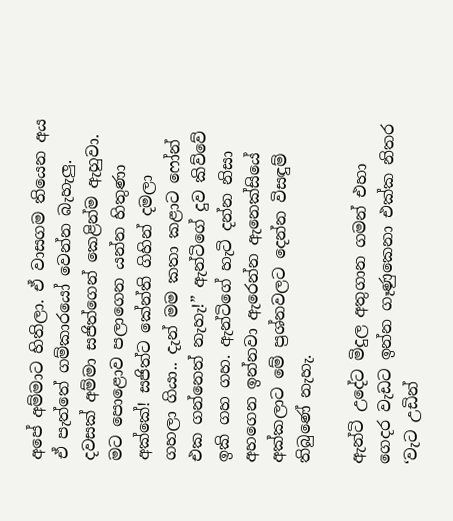අපේ අම්මාට හිතිලා. ඒ වාසගම තියෙන අය ඒ පැත්තේ ගම්කාරයෝ වෙන්න බැහැලු. දවසක් අම්මා සජිත්ගෙන් කෙළින්ම ඇහුවා. මට පොළොව පලාගෙන යන්න හිතුණා අක්කේ! සජිත්ට කේන්ති ගිහින් දමලා ගහලා ගියා.. දැන් මම කතා කළාට ෆෝන් එක ගන්නෙත් නැහැ!” ඇන්ටිගේ දුව කිව්වේ ඉකි ගහ ගහ. ඇන්ටිගේ හැටි දන්න නිසා අහගෙන ඉන්නවා ඇරෙන්න ඇනෙක්සියේ අක්කලාට මේ ප්‍රශ්නවලට දෙන්න විසඳුම් තිබුණේ නැහැ.

ඇන්ටි උදේට මිදුල අතුගාන ගමන් එහා ගෙදර වැඩට ඉන්න ගෑණුකෙනා එක්ක නිතර ‘වැට උඩින්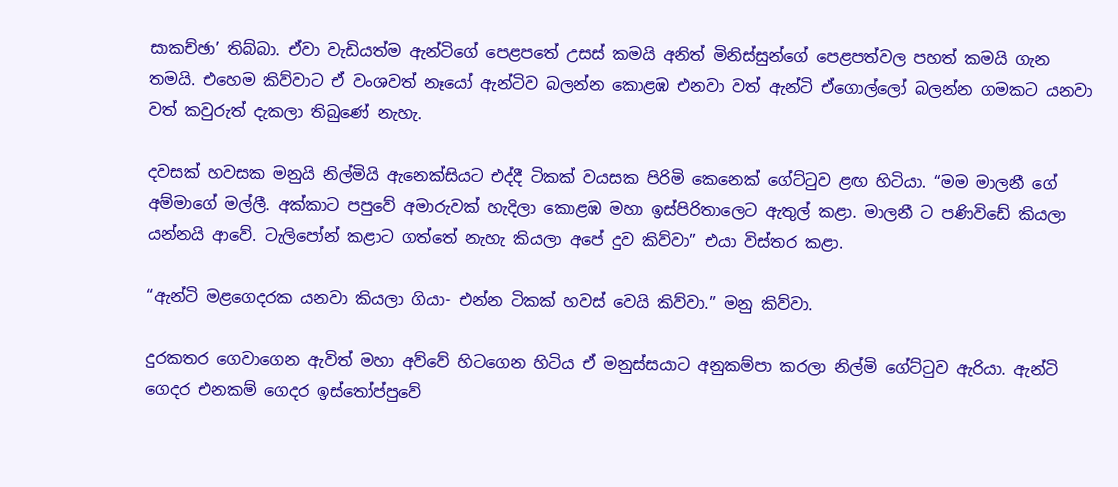සාකච්ඡා’ තිබ්බා. ඒවා වැඩියත්ම ඇන්ටිගේ පෙළපතේ උසස් කමයි අනිත් මිනිස්සුන්ගේ පෙළපත්වල පහත් කමයි ගැන තමයි. එහෙම කිව්වාට ඒ වංශවත් නෑයෝ ඇන්ටිව බලන්න කොළඹ එනවා වත් ඇන්ටි ඒගොල්ලෝ බලන්න ගමකට යනවා වත් කවුරුත් දැකලා තිබුණේ නැහැ.

දවසක් හවසක මනුයි නිල්මියි ඇනෙක්සියට එද්දී ටිකක් වයසක පිරිමි කෙනෙක් ගේට්ටුව ළඟ හිටියා. “මම මාලනී ගේ අම්මාගේ මල්ලී. අක්කාට පපුවේ අමාරුවක් හැදිලා කොළඹ මහා ඉස්පිරිතාලෙට ඇතුල් කළා. මාලනී ට පණිවිඩේ කියලා යන්නයි ආවේ. ටැලිපෝන් කළාට ගත්තේ නැහැ කියලා අපේ දුව කිව්වා” එයා විස්තර කළා.

“ඇන්ටි මළගෙදරක යනවා කියලා ගියා- එන්න ටිකක් හවස් වෙයි කිව්වා.” මනු කිව්වා.

දුරකතර ගෙවාගෙන ඇවිත් මහා අව්වේ හිටගෙන හිටිය ඒ මනුස්සයාට අනුකම්පා කරලා නිල්මි ගේට්ටුව ඇරියා. ඇන්ටි ගෙදර එනකම් ගෙදර ඉස්තෝප්පුවේ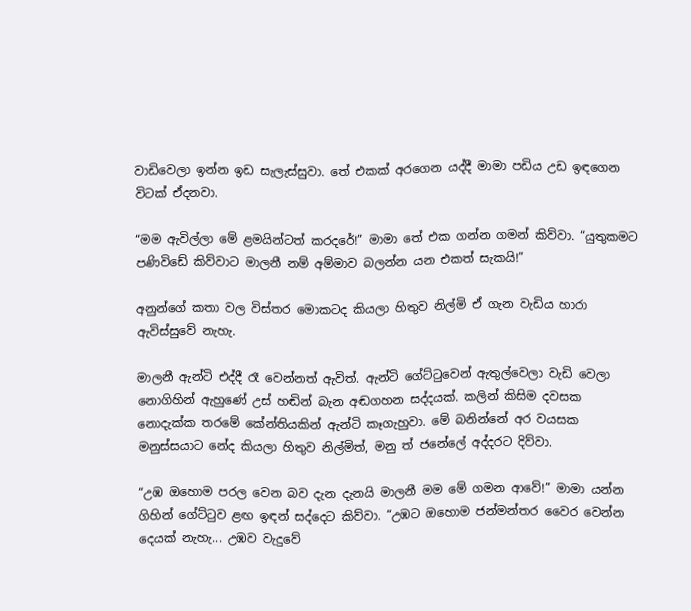වාඩිවෙලා ඉන්න ඉඩ සැලැස්සුවා. තේ එකක් අරගෙන යද්දී මාමා පඩිය උඩ ඉඳගෙන විටක් ඒදනවා.

“මම ඇවිල්ලා මේ ළමයින්ටත් කරදරේ!” මාමා තේ එක ගන්න ගමන් කිව්වා. “යුතුකමට පණිවිඩේ කිව්වාට මාලනී නම් අම්මාව බලන්න යන එකත් සැකයි!”

අනුන්ගේ කතා වල විස්තර මොකටද කියලා හිතුව නිල්මි ඒ ගැන වැඩිය හාරා ඇවිස්සුවේ නැහැ.

මාලනී ඇන්ටි එද්දී රෑ වෙන්නත් ඇවිත්. ඇන්ටි ගේට්ටුවෙන් ඇතුල්වෙලා වැඩි වෙලා නොගිහින් ඇහුණේ උස් හඬින් බැන අඬගහන සද්දයක්. කලින් කිසිම දවසක නොදැක්ක තරමේ කේන්තියකින් ඇන්ටි කෑගැහුවා. මේ බනින්නේ අර වයසක මනුස්සයාට නේද කියලා හිතුව නිල්මිත්, මනු ත් ජනේලේ අද්දරට දිව්වා.

“උඹ ඔහොම පරල වෙන බව දැන දැනයි මාලනී මම මේ ගමන ආවේ!” මාමා යන්න ගිහින් ගේට්ටුව ළඟ ඉඳන් සද්දෙට කිව්වා. “උඹට ඔහොම ජන්මන්තර වෛර වෙන්න දෙයක් නැහැ... උඹව වැදුවේ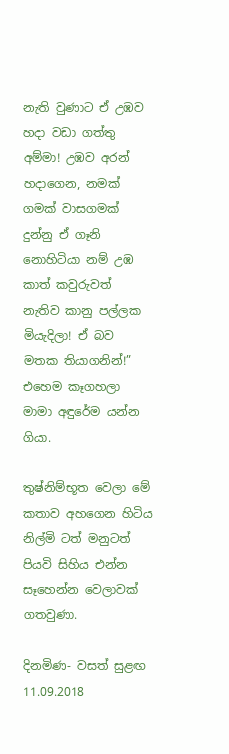නැති වුණාට ඒ උඹව හදා වඩා ගත්තු අම්මා! උඹව අරන් හදාගෙන, නමක් ගමක් වාසගමක් දුන්නු ඒ ගෑනි නොහිටියා නම් උඹ කාත් කවුරුවත් නැතිව කානු පල්ලක මියැදිලා! ඒ බව මතක තියාගනින්!” එහෙම කෑගහලා මාමා අඳුරේම යන්න ගියා.

තුෂ්නිම්භූත වෙලා මේ කතාව අහගෙන හිටිය නිල්මි ටත් මනුටත් පියවි සිහිය එන්න සෑහෙන්න වෙලාවක් ගතවුණා.

දිනමිණ- වසත් සුළඟ 11.09.2018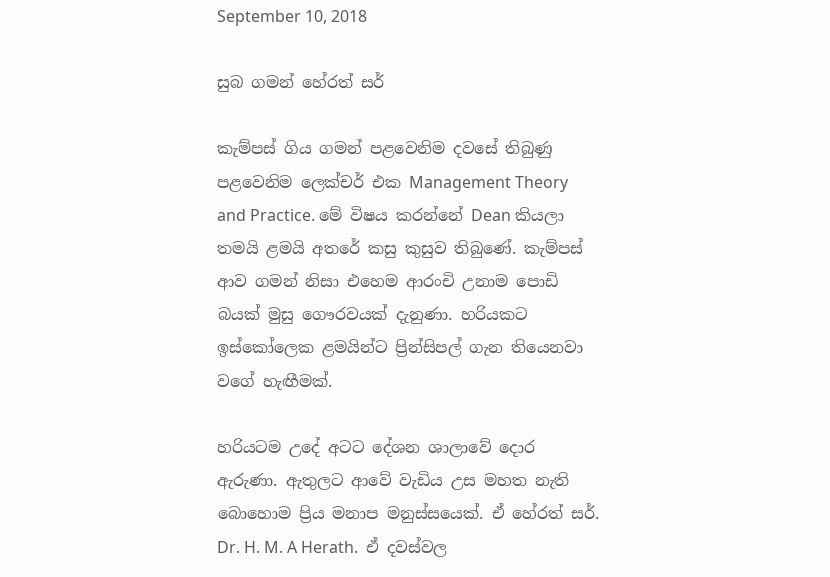September 10, 2018

සුබ ගමන් හේරත් සර්

කැම්පස් ගිය ගමන් පළවෙනිම දවසේ තිබුණු පළවෙනිම ලෙක්චර් එක Management Theory and Practice. මේ විෂය කරන්නේ Dean කියලා තමයි ළමයි අතරේ කසු කුසුව තිබුණේ. කැම්පස් ආව ගමන් නිසා එහෙම ආරංචි උනාම පොඩි බයක් මුසු ගෞරවයක් දැනුණා. හරියකට ඉස්කෝලෙක ළමයින්ට ප්‍රින්සිපල් ගැන තියෙනවා වගේ හැඟීමක්.

හරියටම උදේ අටට දේශන ශාලාවේ දොර ඇරුණා. ඇතුලට ආවේ වැඩිය උස මහත නැති බොහොම ප්‍රිය මනාප මනුස්සයෙක්. ඒ හේරත් සර්. Dr. H. M. A Herath.  ඒ දවස්වල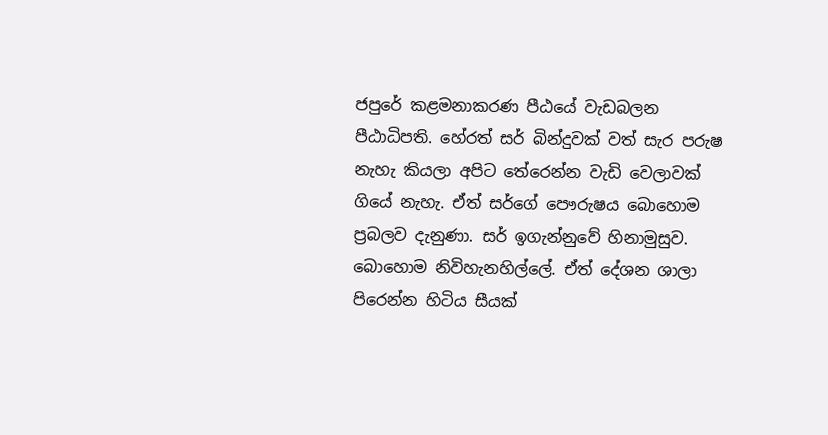ජපුරේ කළමනාකරණ පීඨයේ වැඩබලන පීඨාධිපති. හේරත් සර් බින්දුවක් වත් සැර පරුෂ නැහැ කියලා අපිට තේරෙන්න වැඩි වෙලාවක් ගියේ නැහැ. ඒත් සර්ගේ පෞරුෂය බොහොම ප්‍රබලව දැනුණා. සර් ඉගැන්නුවේ හිනාමුසුව. බොහොම නිවිහැනහිල්ලේ. ඒත් දේශන ශාලා පිරෙන්න හිටිය සීයක්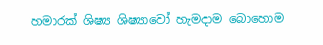හමාරක් ශිෂ්‍ය ශිෂ්‍යාවෝ හැමදාම බොහොම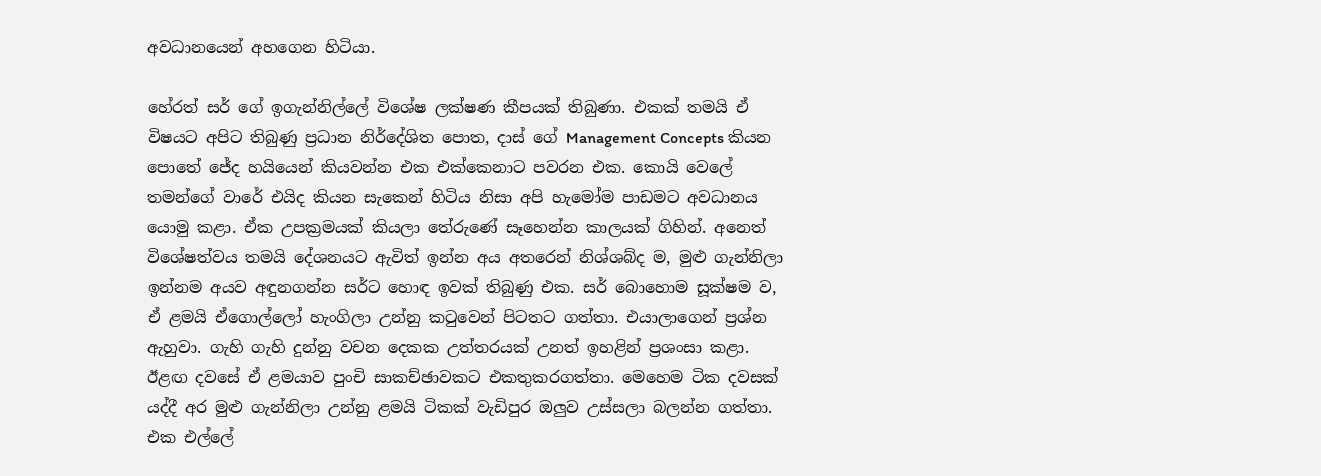අවධානයෙන් අහගෙන හිටියා.

හේරත් සර් ගේ ඉගැන්නිල්ලේ විශේෂ ලක්ෂණ කීපයක් තිබුණා. එකක් තමයි ඒ විෂයට අපිට තිබුණු ප්‍රධාන නිර්දේශිත පොත, දාස් ගේ Management Concepts කියන පොතේ ජේද හයියෙන් කියවන්න එක එක්කෙනාට පවරන එක. කොයි වෙලේ  තමන්ගේ වාරේ එයිද කියන සැකෙන් හිටිය නිසා අපි හැමෝම පාඩමට අවධානය යොමු කළා. ඒක උපක්‍රමයක් කියලා තේරුණේ සෑහෙන්න කාලයක් ගිහින්. අනෙත් විශේෂත්වය තමයි දේශනයට ඇවිත් ඉන්න අය අතරෙන් නිශ්ශබ්ද ම, මුළු ගැන්නිලා ඉන්නම අයව අඳුනගන්න සර්ට හොඳ ඉවක් තිබුණු එක. සර් බොහොම සූක්ෂම ව, ඒ ළමයි ඒගොල්ලෝ හැංගිලා උන්නු කටුවෙන් පිටතට ගත්තා. එයාලාගෙන් ප්‍රශ්න ඇහුවා. ගැහි ගැහි දුන්නු වචන දෙකක උත්තරයක් උනත් ඉහළින් ප්‍රශංසා කළා. ඊළඟ දවසේ ඒ ළමයාව පුංචි සාකච්ඡාවකට එකතුකරගත්තා. මෙහෙම ටික දවසක් යද්දී අර මුළු ගැන්නිලා උන්නු ළමයි ටිකක් වැඩිපුර ඔලුව උස්සලා බලන්න ගත්තා. එක එල්ලේ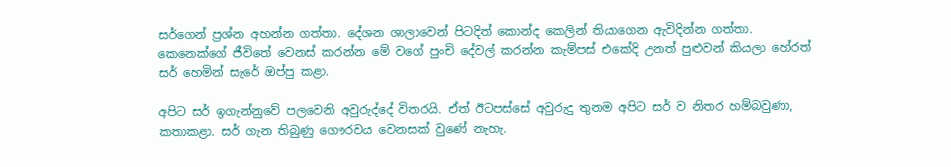සර්ගෙන් ප්‍රශ්න අහන්න ගත්තා. දේශන ශාලාවෙන් පිටදිත් කොන්ද කෙලින් තියාගෙන ඇවිදින්න ගත්තා. කෙනෙක්ගේ ජීවිතේ වෙනස් කරන්න මේ වගේ පුංචි දේවල් කරන්න කැම්පස් එකේදි උනත් පුළුවන් කියලා හේරත් සර් හෙමින් සැරේ ඔප්පු කළා.

අපිට සර් ඉගැන්නුවේ පලවෙනි අවුරුද්දේ විතරයි. ඒත් ඊටපස්සේ අවුරුදු තුනම අපිට සර් ව නිතර හම්බවුණා, කතාකළා. සර් ගැන තිබුණු ගෞරවය වෙනසක් වුණේ නැහැ.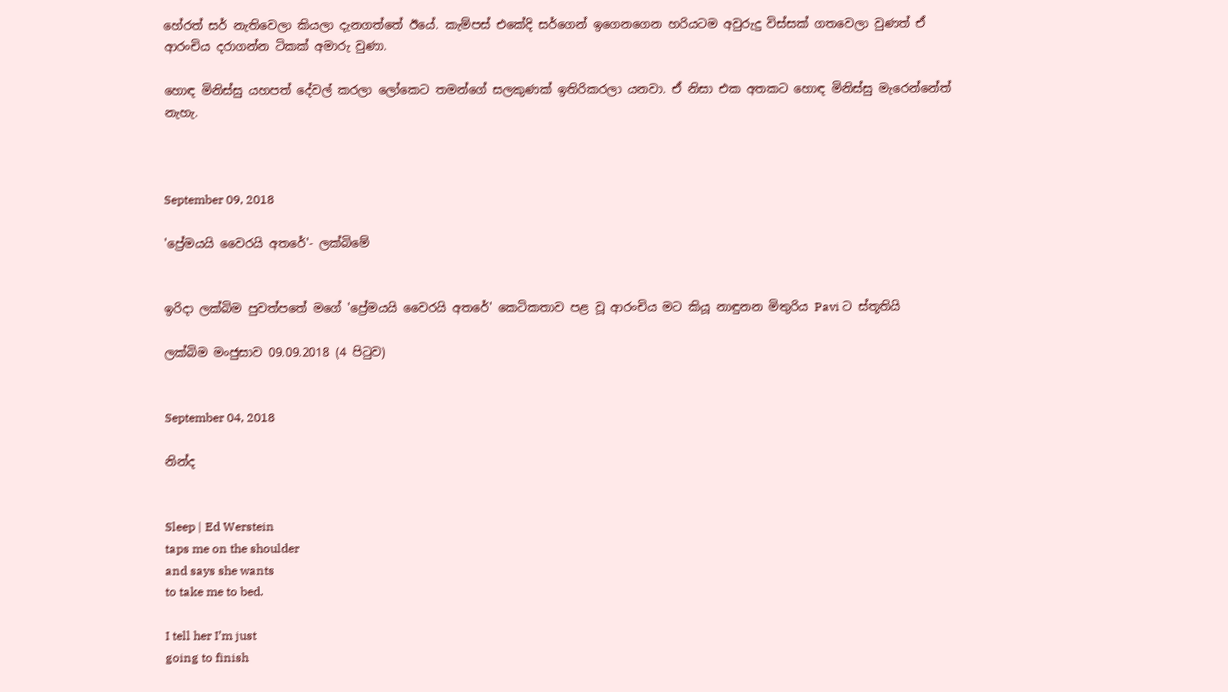හේරත් සර් නැතිවෙලා කියලා දැනගත්තේ ඊයේ. කැම්පස් එකේදි සර්ගෙන් ඉගෙනගෙන හරියටම අවුරුදු විස්සක් ගතවෙලා වුණත් ඒ ආරංචිය දරාගන්න ටිකක් අමාරු වුණා.

හොඳ මිනිස්සු යහපත් දේවල් කරලා ලෝකෙට තමන්ගේ සලකුණක් ඉතිරිකරලා යනවා. ඒ නිසා එක අතකට හොඳ මිනිස්සු මැරෙන්නේත් නැහැ.



September 09, 2018

'ප්‍රේමයයි වෛරයි අතරේ'- ලක්බිමේ


ඉරිදා ලක්බිම පුවත්පතේ මගේ 'ප්‍රේමයයි වෛරයි අතරේ' කෙටිකතාව පළ වූ ආරංචිය මට කියූ නාඳුනන මිතුරිය Pavi ට ස්තූතියි

ලක්බිම මංජුසාව 09.09.2018 (4 පිටුව)


September 04, 2018

නින්ද


Sleep | Ed Werstein
taps me on the shoulder
and says she wants
to take me to bed.

I tell her I’m just
going to finish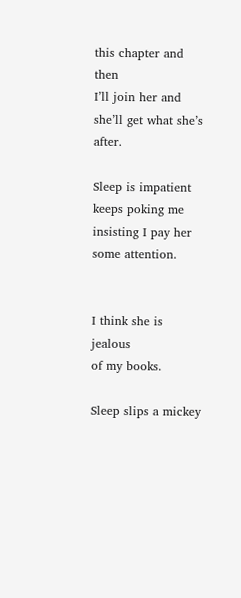this chapter and then
I’ll join her and
she’ll get what she’s after.

Sleep is impatient
keeps poking me
insisting I pay her
some attention.


I think she is jealous
of my books.

Sleep slips a mickey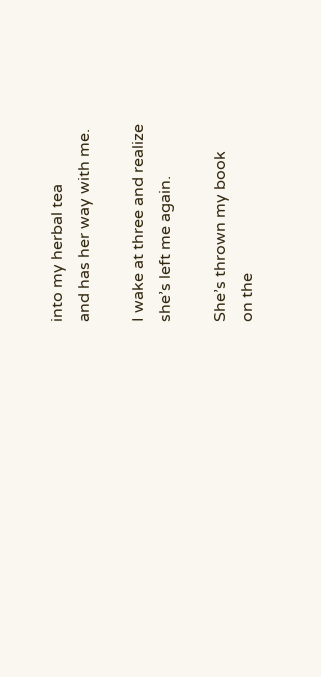into my herbal tea
and has her way with me.

I wake at three and realize
she’s left me again.

She’s thrown my book
on the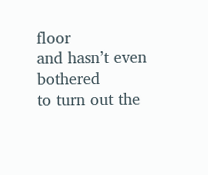floor
and hasn’t even bothered
to turn out the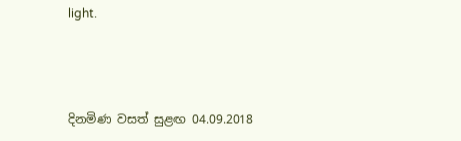light.



දිනමිණ වසත් සුළඟ 04.09.2018